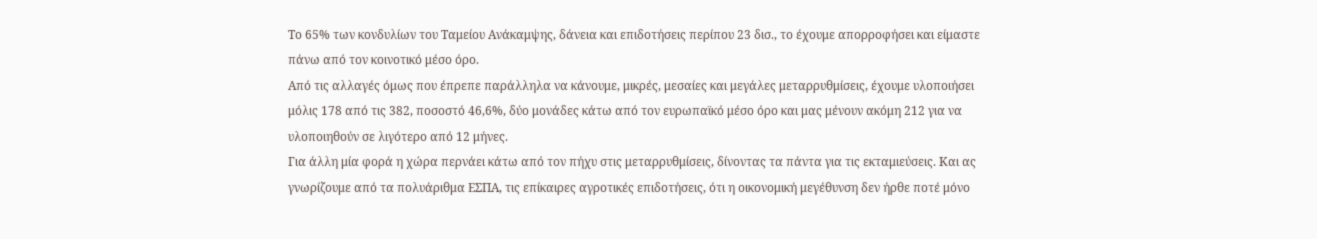Το 65% των κονδυλίων του Ταμείου Ανάκαμψης, δάνεια και επιδοτήσεις περίπου 23 δισ., το έχουμε απορροφήσει και είμαστε πάνω από τον κοινοτικό μέσο όρο.
Από τις αλλαγές όμως που έπρεπε παράλληλα να κάνουμε, μικρές, μεσαίες και μεγάλες μεταρρυθμίσεις, έχουμε υλοποιήσει μόλις 178 από τις 382, ποσοστό 46,6%, δύο μονάδες κάτω από τον ευρωπαϊκό μέσο όρο και μας μένουν ακόμη 212 για να υλοποιηθούν σε λιγότερο από 12 μήνες.
Για άλλη μία φορά η χώρα περνάει κάτω από τον πήχυ στις μεταρρυθμίσεις, δίνοντας τα πάντα για τις εκταμιεύσεις. Και ας γνωρίζουμε από τα πολυάριθμα ΕΣΠΑ, τις επίκαιρες αγροτικές επιδοτήσεις, ότι η οικονομική μεγέθυνση δεν ήρθε ποτέ μόνο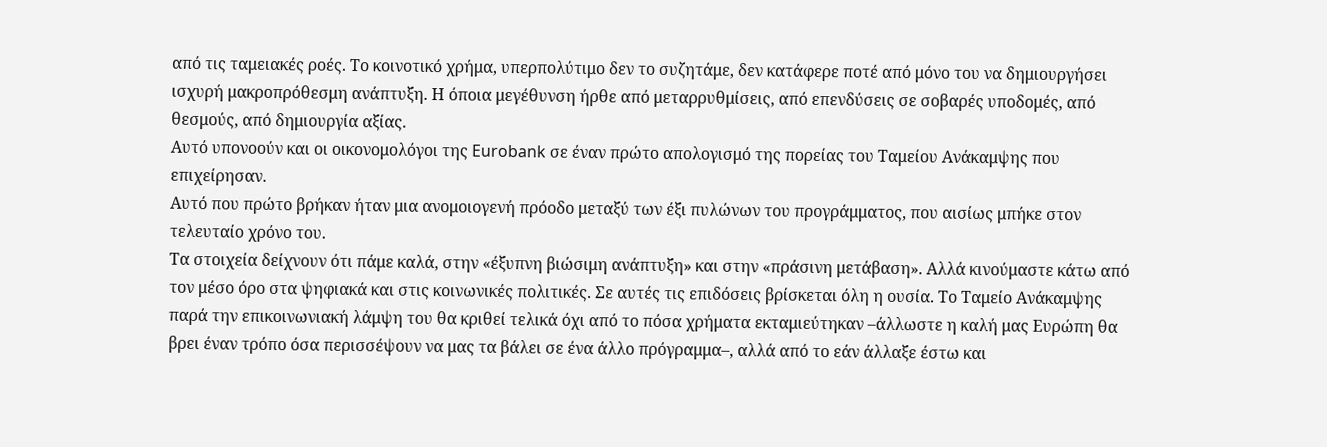από τις ταμειακές ροές. Το κοινοτικό χρήμα, υπερπολύτιμο δεν το συζητάμε, δεν κατάφερε ποτέ από μόνο του να δημιουργήσει ισχυρή μακροπρόθεσμη ανάπτυξη. Η όποια μεγέθυνση ήρθε από μεταρρυθμίσεις, από επενδύσεις σε σοβαρές υποδομές, από θεσμούς, από δημιουργία αξίας.
Αυτό υπονοούν και οι οικονομολόγοι της Eurobank σε έναν πρώτο απολογισμό της πορείας του Ταμείου Ανάκαμψης που επιχείρησαν.
Αυτό που πρώτο βρήκαν ήταν μια ανομοιογενή πρόοδο μεταξύ των έξι πυλώνων του προγράμματος, που αισίως μπήκε στον τελευταίο χρόνο του.
Τα στοιχεία δείχνουν ότι πάμε καλά, στην «έξυπνη βιώσιμη ανάπτυξη» και στην «πράσινη μετάβαση». Αλλά κινούμαστε κάτω από τον μέσο όρο στα ψηφιακά και στις κοινωνικές πολιτικές. Σε αυτές τις επιδόσεις βρίσκεται όλη η ουσία. Το Ταμείο Ανάκαμψης παρά την επικοινωνιακή λάμψη του θα κριθεί τελικά όχι από το πόσα χρήματα εκταμιεύτηκαν –άλλωστε η καλή μας Ευρώπη θα βρει έναν τρόπο όσα περισσέψουν να μας τα βάλει σε ένα άλλο πρόγραμμα–, αλλά από το εάν άλλαξε έστω και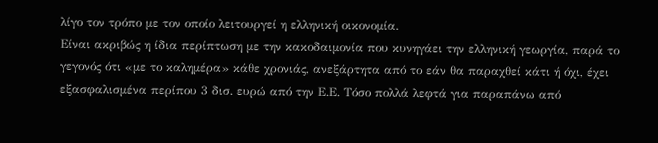λίγο τον τρόπο με τον οποίο λειτουργεί η ελληνική οικονομία.
Είναι ακριβώς η ίδια περίπτωση με την κακοδαιμονία που κυνηγάει την ελληνική γεωργία, παρά το γεγονός ότι «με το καλημέρα» κάθε χρονιάς, ανεξάρτητα από το εάν θα παραχθεί κάτι ή όχι, έχει εξασφαλισμένα περίπου 3 δισ. ευρώ από την Ε.Ε. Τόσο πολλά λεφτά για παραπάνω από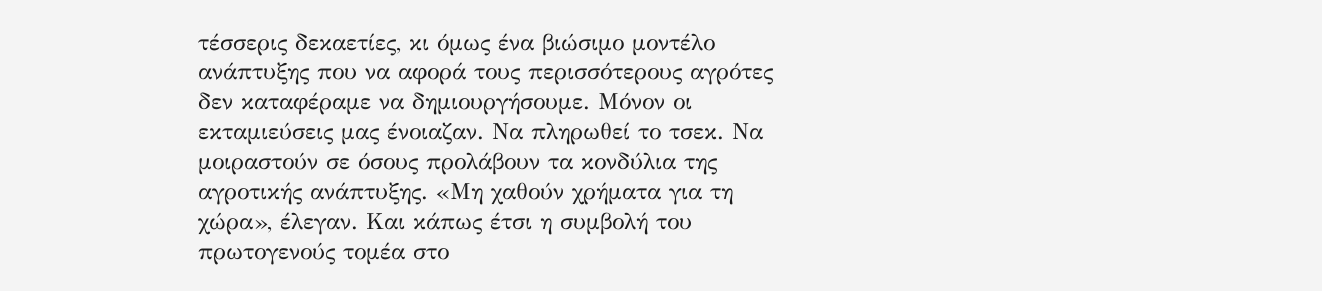τέσσερις δεκαετίες, κι όμως ένα βιώσιμο μοντέλο ανάπτυξης που να αφορά τους περισσότερους αγρότες δεν καταφέραμε να δημιουργήσουμε. Μόνον οι εκταμιεύσεις μας ένοιαζαν. Να πληρωθεί το τσεκ. Να μοιραστούν σε όσους προλάβουν τα κονδύλια της αγροτικής ανάπτυξης. «Μη χαθούν χρήματα για τη χώρα», έλεγαν. Και κάπως έτσι η συμβολή του πρωτογενούς τομέα στο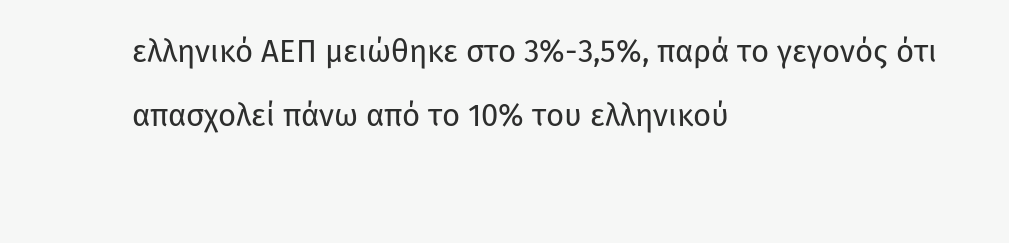ελληνικό ΑΕΠ μειώθηκε στο 3%-3,5%, παρά το γεγονός ότι απασχολεί πάνω από το 10% του ελληνικού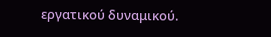εργατικού δυναμικού.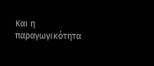Και η παραγωγικότητα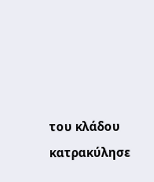του κλάδου κατρακύλησε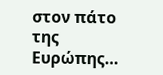στον πάτο της Ευρώπης…